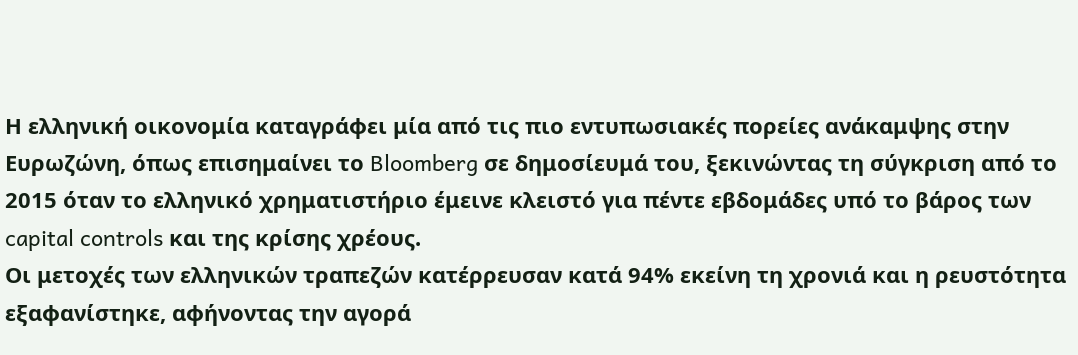Η ελληνική οικονομία καταγράφει μία από τις πιο εντυπωσιακές πορείες ανάκαμψης στην Ευρωζώνη, όπως επισημαίνει το Bloomberg σε δημοσίευμά του, ξεκινώντας τη σύγκριση από το 2015 όταν το ελληνικό χρηματιστήριο έμεινε κλειστό για πέντε εβδομάδες υπό το βάρος των capital controls και της κρίσης χρέους.
Οι μετοχές των ελληνικών τραπεζών κατέρρευσαν κατά 94% εκείνη τη χρονιά και η ρευστότητα εξαφανίστηκε, αφήνοντας την αγορά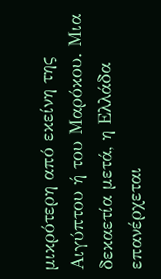μικρότερη από εκείνη της Αιγύπτου ή του Μαρόκου. Μια δεκαετία μετά, η Ελλάδα επανέρχεται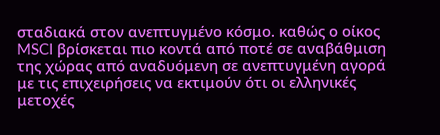σταδιακά στον ανεπτυγμένο κόσμο. καθώς ο οίκος MSCI βρίσκεται πιο κοντά από ποτέ σε αναβάθμιση της χώρας από αναδυόμενη σε ανεπτυγμένη αγορά με τις επιχειρήσεις να εκτιμούν ότι οι ελληνικές μετοχές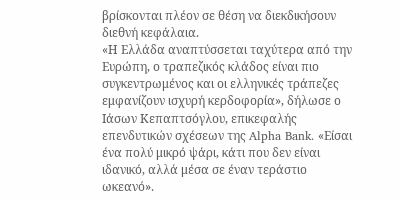βρίσκονται πλέον σε θέση να διεκδικήσουν διεθνή κεφάλαια.
«Η Ελλάδα αναπτύσσεται ταχύτερα από την Ευρώπη, ο τραπεζικός κλάδος είναι πιο συγκεντρωμένος και οι ελληνικές τράπεζες εμφανίζουν ισχυρή κερδοφορία», δήλωσε ο Ιάσων Κεπαπτσόγλου, επικεφαλής επενδυτικών σχέσεων της Alpha Bank. «Είσαι ένα πολύ μικρό ψάρι, κάτι που δεν είναι ιδανικό, αλλά μέσα σε έναν τεράστιο ωκεανό».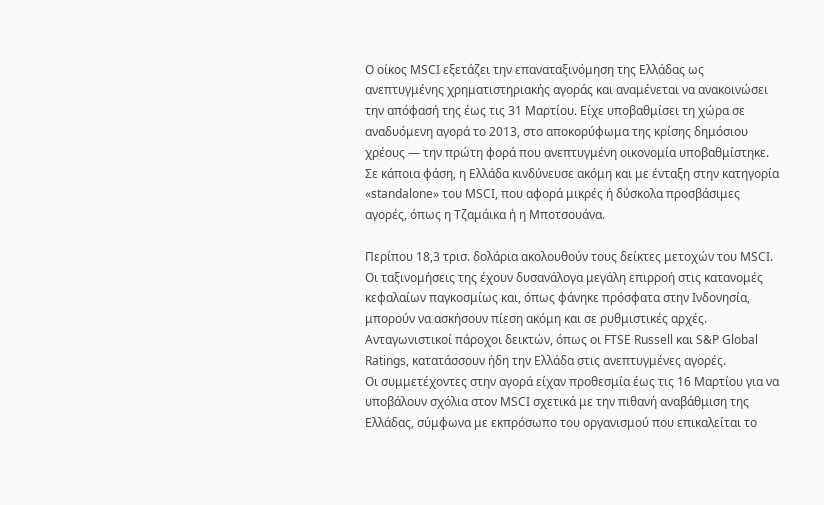Ο οίκος MSCI εξετάζει την επαναταξινόμηση της Ελλάδας ως ανεπτυγμένης χρηματιστηριακής αγοράς και αναμένεται να ανακοινώσει την απόφασή της έως τις 31 Μαρτίου. Είχε υποβαθμίσει τη χώρα σε αναδυόμενη αγορά το 2013, στο αποκορύφωμα της κρίσης δημόσιου χρέους — την πρώτη φορά που ανεπτυγμένη οικονομία υποβαθμίστηκε. Σε κάποια φάση, η Ελλάδα κινδύνευσε ακόμη και με ένταξη στην κατηγορία «standalone» του MSCI, που αφορά μικρές ή δύσκολα προσβάσιμες αγορές, όπως η Τζαμάικα ή η Μποτσουάνα.

Περίπου 18,3 τρισ. δολάρια ακολουθούν τους δείκτες μετοχών του MSCI. Οι ταξινομήσεις της έχουν δυσανάλογα μεγάλη επιρροή στις κατανομές κεφαλαίων παγκοσμίως και, όπως φάνηκε πρόσφατα στην Ινδονησία, μπορούν να ασκήσουν πίεση ακόμη και σε ρυθμιστικές αρχές. Ανταγωνιστικοί πάροχοι δεικτών, όπως οι FTSE Russell και S&P Global Ratings, κατατάσσουν ήδη την Ελλάδα στις ανεπτυγμένες αγορές.
Οι συμμετέχοντες στην αγορά είχαν προθεσμία έως τις 16 Μαρτίου για να υποβάλουν σχόλια στον MSCI σχετικά με την πιθανή αναβάθμιση της Ελλάδας, σύμφωνα με εκπρόσωπο του οργανισμού που επικαλείται το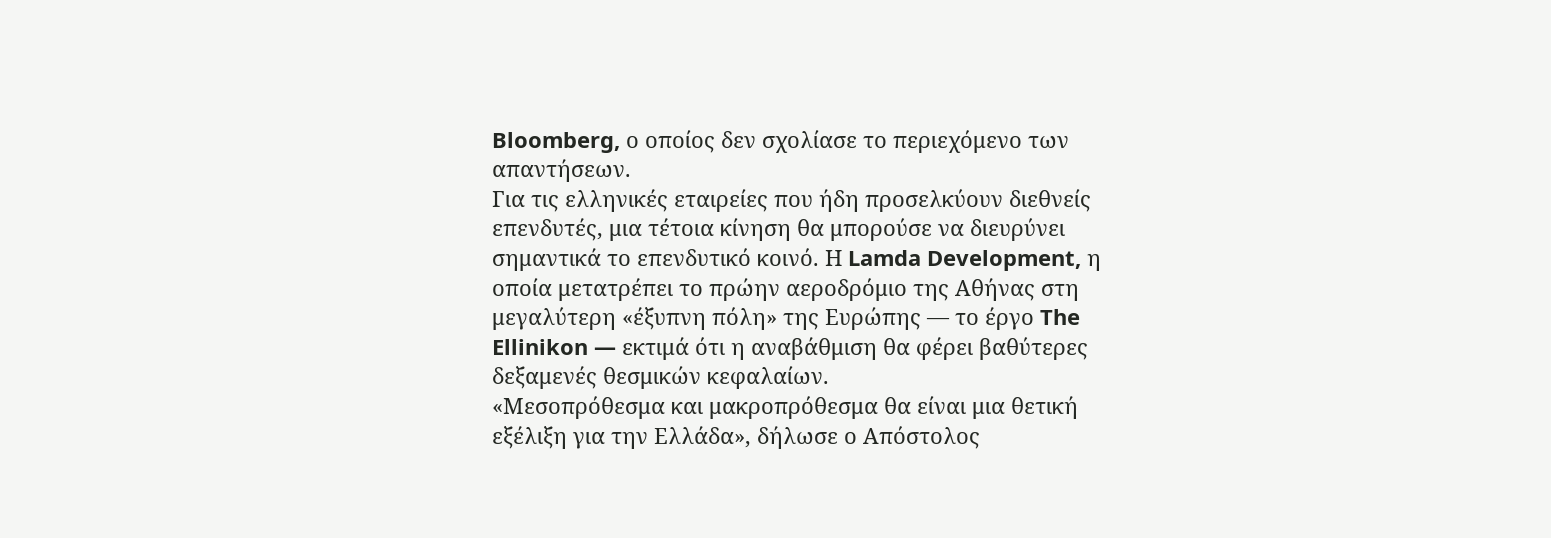Bloomberg, ο οποίος δεν σχολίασε το περιεχόμενο των απαντήσεων.
Για τις ελληνικές εταιρείες που ήδη προσελκύουν διεθνείς επενδυτές, μια τέτοια κίνηση θα μπορούσε να διευρύνει σημαντικά το επενδυτικό κοινό. Η Lamda Development, η οποία μετατρέπει το πρώην αεροδρόμιο της Αθήνας στη μεγαλύτερη «έξυπνη πόλη» της Ευρώπης — το έργο The Ellinikon — εκτιμά ότι η αναβάθμιση θα φέρει βαθύτερες δεξαμενές θεσμικών κεφαλαίων.
«Μεσοπρόθεσμα και μακροπρόθεσμα θα είναι μια θετική εξέλιξη για την Ελλάδα», δήλωσε ο Απόστολος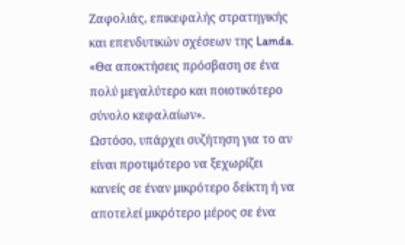Ζαφολιάς, επικεφαλής στρατηγικής και επενδυτικών σχέσεων της Lamda. «Θα αποκτήσεις πρόσβαση σε ένα πολύ μεγαλύτερο και ποιοτικότερο σύνολο κεφαλαίων».
Ωστόσο, υπάρχει συζήτηση για το αν είναι προτιμότερο να ξεχωρίζει κανείς σε έναν μικρότερο δείκτη ή να αποτελεί μικρότερο μέρος σε ένα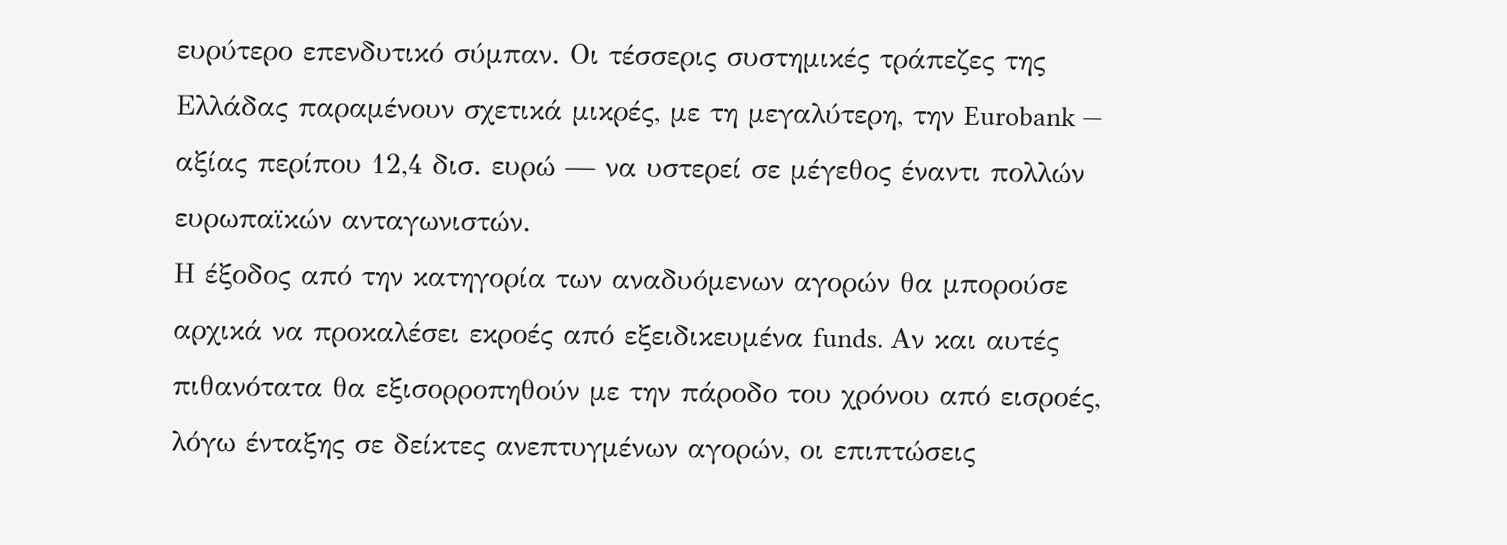ευρύτερο επενδυτικό σύμπαν. Οι τέσσερις συστημικές τράπεζες της Ελλάδας παραμένουν σχετικά μικρές, με τη μεγαλύτερη, την Eurobank — αξίας περίπου 12,4 δισ. ευρώ — να υστερεί σε μέγεθος έναντι πολλών ευρωπαϊκών ανταγωνιστών.
Η έξοδος από την κατηγορία των αναδυόμενων αγορών θα μπορούσε αρχικά να προκαλέσει εκροές από εξειδικευμένα funds. Αν και αυτές πιθανότατα θα εξισορροπηθούν με την πάροδο του χρόνου από εισροές, λόγω ένταξης σε δείκτες ανεπτυγμένων αγορών, οι επιπτώσεις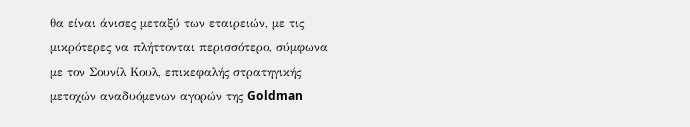θα είναι άνισες μεταξύ των εταιρειών, με τις μικρότερες να πλήττονται περισσότερο, σύμφωνα με τον Σουνίλ Κουλ, επικεφαλής στρατηγικής μετοχών αναδυόμενων αγορών της Goldman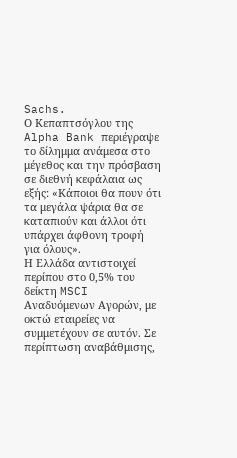Sachs.
Ο Κεπαπτσόγλου της Alpha Bank περιέγραψε το δίλημμα ανάμεσα στο μέγεθος και την πρόσβαση σε διεθνή κεφάλαια ως εξής: «Κάποιοι θα πουν ότι τα μεγάλα ψάρια θα σε καταπιούν και άλλοι ότι υπάρχει άφθονη τροφή για όλους».
Η Ελλάδα αντιστοιχεί περίπου στο 0,5% του δείκτη MSCI Αναδυόμενων Αγορών, με οκτώ εταιρείες να συμμετέχουν σε αυτόν. Σε περίπτωση αναβάθμισης,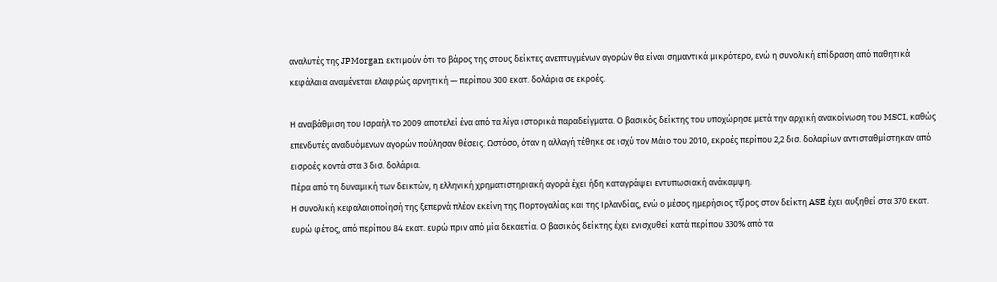αναλυτές της JPMorgan εκτιμούν ότι το βάρος της στους δείκτες ανεπτυγμένων αγορών θα είναι σημαντικά μικρότερο, ενώ η συνολική επίδραση από παθητικά κεφάλαια αναμένεται ελαφρώς αρνητική — περίπου 300 εκατ. δολάρια σε εκροές.

Η αναβάθμιση του Ισραήλ το 2009 αποτελεί ένα από τα λίγα ιστορικά παραδείγματα. Ο βασικός δείκτης του υποχώρησε μετά την αρχική ανακοίνωση του MSCI, καθώς επενδυτές αναδυόμενων αγορών πούλησαν θέσεις. Ωστόσο, όταν η αλλαγή τέθηκε σε ισχύ τον Μάιο του 2010, εκροές περίπου 2,2 δισ. δολαρίων αντισταθμίστηκαν από εισροές κοντά στα 3 δισ. δολάρια.
Πέρα από τη δυναμική των δεικτών, η ελληνική χρηματιστηριακή αγορά έχει ήδη καταγράψει εντυπωσιακή ανάκαμψη.
Η συνολική κεφαλαιοποίησή της ξεπερνά πλέον εκείνη της Πορτογαλίας και της Ιρλανδίας, ενώ ο μέσος ημερήσιος τζίρος στον δείκτη ASE έχει αυξηθεί στα 370 εκατ. ευρώ φέτος, από περίπου 84 εκατ. ευρώ πριν από μία δεκαετία. Ο βασικός δείκτης έχει ενισχυθεί κατά περίπου 330% από τα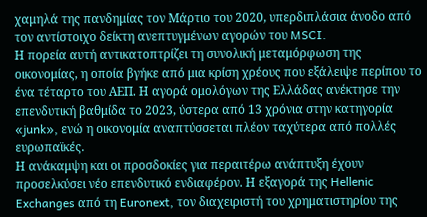χαμηλά της πανδημίας τον Μάρτιο του 2020, υπερδιπλάσια άνοδο από τον αντίστοιχο δείκτη ανεπτυγμένων αγορών του MSCI.
Η πορεία αυτή αντικατοπτρίζει τη συνολική μεταμόρφωση της οικονομίας, η οποία βγήκε από μια κρίση χρέους που εξάλειψε περίπου το ένα τέταρτο του ΑΕΠ. Η αγορά ομολόγων της Ελλάδας ανέκτησε την επενδυτική βαθμίδα το 2023, ύστερα από 13 χρόνια στην κατηγορία «junk», ενώ η οικονομία αναπτύσσεται πλέον ταχύτερα από πολλές ευρωπαϊκές.
Η ανάκαμψη και οι προσδοκίες για περαιτέρω ανάπτυξη έχουν προσελκύσει νέο επενδυτικό ενδιαφέρον. Η εξαγορά της Hellenic Exchanges από τη Euronext, τον διαχειριστή του χρηματιστηρίου της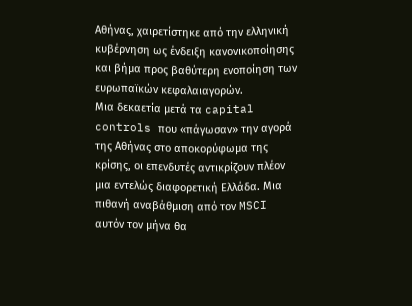Αθήνας, χαιρετίστηκε από την ελληνική κυβέρνηση ως ένδειξη κανονικοποίησης και βήμα προς βαθύτερη ενοποίηση των ευρωπαϊκών κεφαλαιαγορών.
Μια δεκαετία μετά τα capital controls που «πάγωσαν» την αγορά της Αθήνας στο αποκορύφωμα της κρίσης, οι επενδυτές αντικρίζουν πλέον μια εντελώς διαφορετική Ελλάδα. Μια πιθανή αναβάθμιση από τoν MSCI αυτόν τον μήνα θα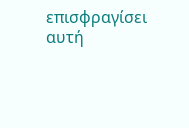επισφραγίσει αυτή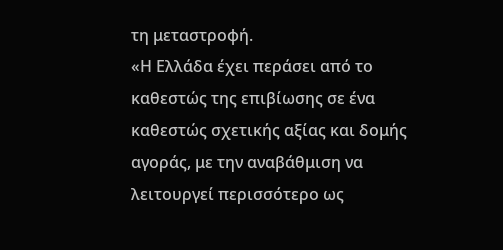τη μεταστροφή.
«Η Ελλάδα έχει περάσει από το καθεστώς της επιβίωσης σε ένα καθεστώς σχετικής αξίας και δομής αγοράς, με την αναβάθμιση να λειτουργεί περισσότερο ως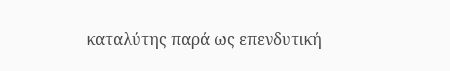καταλύτης παρά ως επενδυτική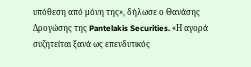υπόθεση από μόνη της», δήλωσε ο Θανάσης Δρογώσης της Pantelakis Securities. «Η αγορά συζητείται ξανά ως επενδυτικός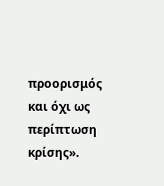προορισμός και όχι ως περίπτωση κρίσης».